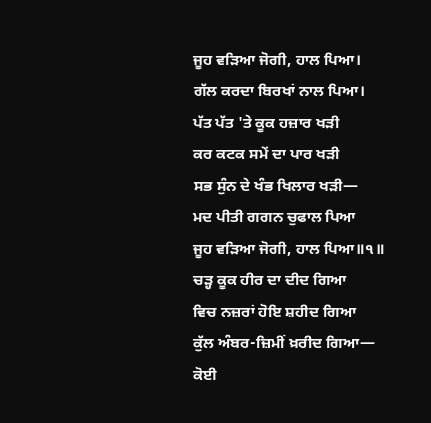ਜੂਹ ਵੜਿਆ ਜੋਗੀ, ਹਾਲ ਪਿਆ।
ਗੱਲ ਕਰਦਾ ਬਿਰਖਾਂ ਨਾਲ ਪਿਆ।
ਪੱਤ ਪੱਤ 'ਤੇ ਕੂਕ ਹਜ਼ਾਰ ਖੜੀ
ਕਰ ਕਟਕ ਸਮੇਂ ਦਾ ਪਾਰ ਖੜੀ
ਸਭ ਸੁੰਨ ਦੇ ਖੰਭ ਖਿਲਾਰ ਖੜੀ—
ਮਦ ਪੀਤੀ ਗਗਨ ਚੁਫਾਲ ਪਿਆ
ਜੂਹ ਵੜਿਆ ਜੋਗੀ, ਹਾਲ ਪਿਆ॥੧॥
ਚੜ੍ਹ ਕੂਕ ਹੀਰ ਦਾ ਦੀਦ ਗਿਆ
ਵਿਚ ਨਜ਼ਰਾਂ ਹੋਇ ਸ਼ਹੀਦ ਗਿਆ
ਕੁੱਲ ਅੰਬਰ-ਜ਼ਿਮੀਂ ਖ਼ਰੀਦ ਗਿਆ—
ਕੋਈ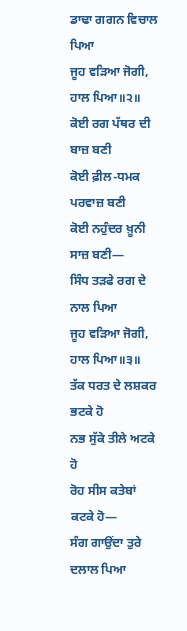ਡਾਢਾ ਗਗਨ ਵਿਚਾਲ ਪਿਆ
ਜੂਹ ਵੜਿਆ ਜੋਗੀ, ਹਾਲ ਪਿਆ॥੨॥
ਕੋਈ ਰਗ ਪੱਥਰ ਦੀ ਬਾਜ਼ ਬਣੀ
ਕੋਈ ਫ਼ੀਲ-ਧਮਕ ਪਰਵਾਜ਼ ਬਣੀ
ਕੋਈ ਨਹੁੰਦਰ ਖ਼ੂਨੀ ਸਾਜ਼ ਬਣੀ—
ਸਿੰਧ ਤੜਫੇ ਰਗ ਦੇ ਨਾਲ ਪਿਆ
ਜੂਹ ਵੜਿਆ ਜੋਗੀ, ਹਾਲ ਪਿਆ॥੩॥
ਤੱਕ ਧਰਤ ਦੇ ਲਸ਼ਕਰ ਭਟਕੇ ਹੋ
ਨਭ ਸੁੱਕੇ ਤੀਲੇ ਅਟਕੇ ਹੋ
ਰੋਹ ਸੀਸ ਕਤੇਬਾਂ ਕਟਕੇ ਹੋ—
ਸੰਗ ਗਾਉਂਦਾ ਤੁਰੇ ਦਲਾਲ ਪਿਆ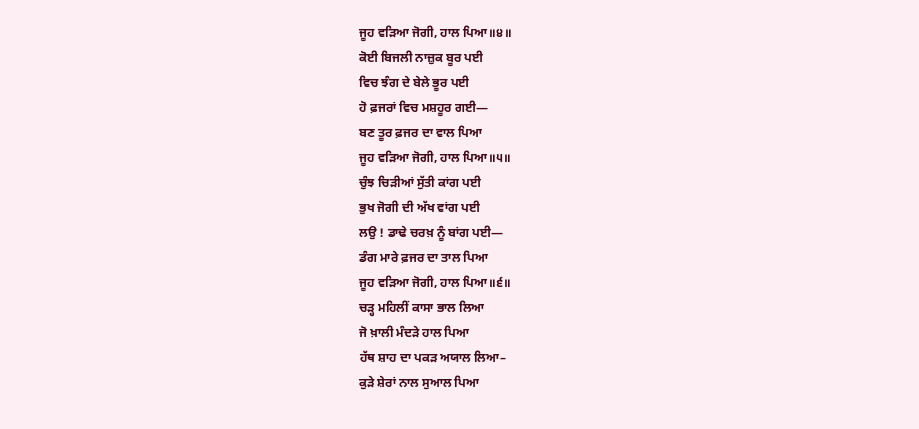ਜੂਹ ਵੜਿਆ ਜੋਗੀ, ਹਾਲ ਪਿਆ॥੪॥
ਕੋਈ ਬਿਜਲੀ ਨਾਜ਼ੁਕ ਬੂਰ ਪਈ
ਵਿਚ ਝੰਗ ਦੇ ਬੇਲੇ ਭੂਰ ਪਈ
ਹੋ ਫ਼ਜਰਾਂ ਵਿਚ ਮਸ਼ਹੂਰ ਗਈ—
ਬਣ ਤੂਰ ਫ਼ਜਰ ਦਾ ਵਾਲ ਪਿਆ
ਜੂਹ ਵੜਿਆ ਜੋਗੀ, ਹਾਲ ਪਿਆ॥੫॥
ਚੁੰਝ ਚਿੜੀਆਂ ਸੁੱਤੀ ਕਾਂਗ ਪਈ
ਭੁਖ ਜੋਗੀ ਦੀ ਅੱਖ ਵਾਂਗ ਪਈ
ਲਉ ! ਡਾਢੇ ਚਰਖ਼ ਨੂੰ ਬਾਂਗ ਪਈ—
ਡੰਗ ਮਾਰੇ ਫ਼ਜਰ ਦਾ ਤਾਲ ਪਿਆ
ਜੂਹ ਵੜਿਆ ਜੋਗੀ, ਹਾਲ ਪਿਆ॥੬॥
ਚੜ੍ਹ ਮਹਿਲੀਂ ਕਾਸਾ ਭਾਲ ਲਿਆ
ਜੋ ਖ਼ਾਲੀ ਮੰਦੜੇ ਹਾਲ ਪਿਆ
ਹੱਥ ਸ਼ਾਹ ਦਾ ਪਕੜ ਅਯਾਲ ਲਿਆ–
ਕੁੜੇ ਸ਼ੇਰਾਂ ਨਾਲ ਸੁਆਲ ਪਿਆ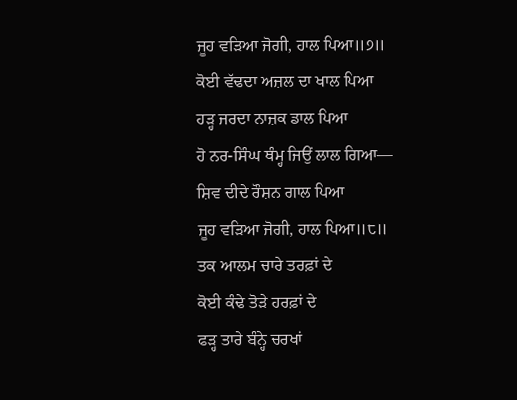ਜੂਹ ਵੜਿਆ ਜੋਗੀ, ਹਾਲ ਪਿਆ॥੭॥
ਕੋਈ ਵੱਢਦਾ ਅਜ਼ਲ ਦਾ ਖਾਲ ਪਿਆ
ਹੜ੍ਹ ਜਰਦਾ ਨਾਜ਼ਕ ਡਾਲ ਪਿਆ
ਹੋ ਨਰ-ਸਿੰਘ ਥੰਮ੍ਹ ਜਿਉਂ ਲਾਲ ਗਿਆ—
ਸ਼ਿਵ ਦੀਦੇ ਰੌਸ਼ਨ ਗਾਲ ਪਿਆ
ਜੂਹ ਵੜਿਆ ਜੋਗੀ, ਹਾਲ ਪਿਆ॥੮॥
ਤਕ ਆਲਮ ਚਾਰੇ ਤਰਫ਼ਾਂ ਦੇ
ਕੋਈ ਕੰਢੇ ਤੋੜੇ ਹਰਫ਼ਾਂ ਦੇ
ਫੜ੍ਹ ਤਾਰੇ ਬੰਨ੍ਹੇ ਚਰਖਾਂ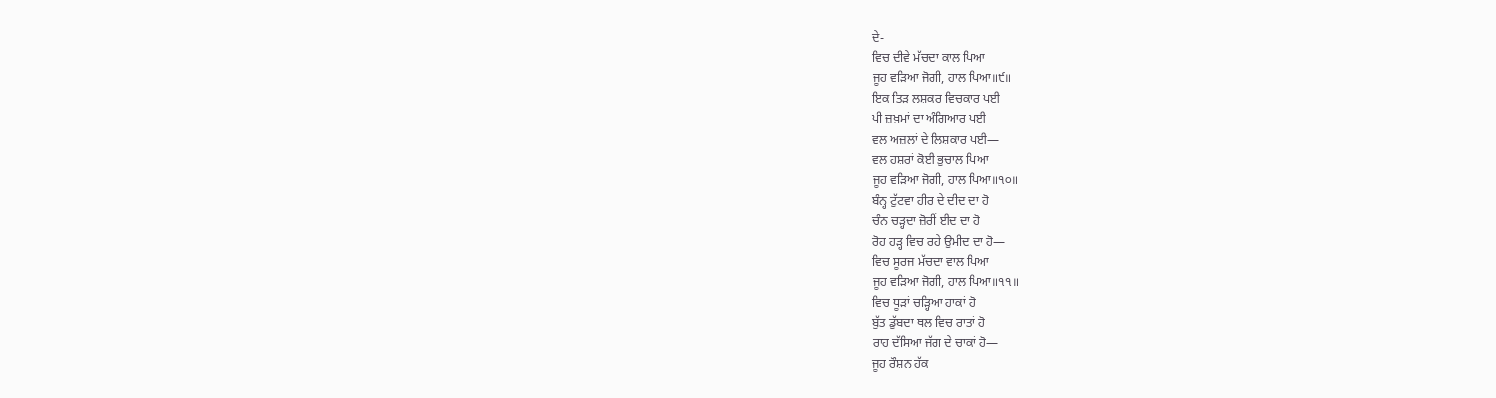ਦੇ-
ਵਿਚ ਦੀਵੇ ਮੱਚਦਾ ਕਾਲ ਪਿਆ
ਜੂਹ ਵੜਿਆ ਜੋਗੀ, ਹਾਲ ਪਿਆ॥੯॥
ਇਕ ਤਿੜ ਲਸ਼ਕਰ ਵਿਚਕਾਰ ਪਈ
ਪੀ ਜ਼ਖ਼ਮਾਂ ਦਾ ਅੰਗਿਆਰ ਪਈ
ਵਲ ਅਜ਼ਲਾਂ ਦੇ ਲਿਸ਼ਕਾਰ ਪਈ—
ਵਲ ਹਸ਼ਰਾਂ ਕੋਈ ਭੁਚਾਲ ਪਿਆ
ਜੂਹ ਵੜਿਆ ਜੋਗੀ, ਹਾਲ ਪਿਆ॥੧੦॥
ਬੰਨ੍ਹ ਟੁੱਟਵਾ ਹੀਰ ਦੇ ਦੀਦ ਦਾ ਹੋ
ਚੰਨ ਚੜ੍ਹਦਾ ਜ਼ੋਰੀਂ ਈਦ ਦਾ ਹੋ
ਰੋਹ ਹੜ੍ਹ ਵਿਚ ਰਹੇ ਉਮੀਦ ਦਾ ਹੋ—
ਵਿਚ ਸੂਰਜ ਮੱਚਦਾ ਵਾਲ ਪਿਆ
ਜੂਹ ਵੜਿਆ ਜੋਗੀ, ਹਾਲ ਪਿਆ॥੧੧॥
ਵਿਚ ਧੂੜਾਂ ਚੜ੍ਹਿਆ ਹਾਕਾਂ ਹੋ
ਬੁੱਤ ਡੁੱਬਦਾ ਥਲ ਵਿਚ ਰਾਤਾਂ ਹੋ
ਰਾਹ ਦੱਸਿਆ ਜੱਗ ਦੇ ਚਾਕਾਂ ਹੋ—
ਜੂਹ ਰੌਸ਼ਨ ਹੱਕ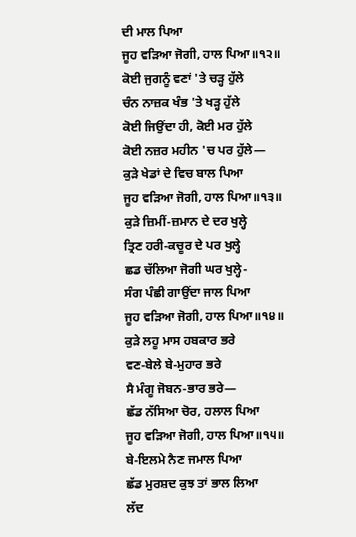ਦੀ ਮਾਲ ਪਿਆ
ਜੂਹ ਵੜਿਆ ਜੋਗੀ, ਹਾਲ ਪਿਆ॥੧੨॥
ਕੋਈ ਜੁਗਨੂੰ ਵਣਾਂ 'ਤੇ ਚੜ੍ਹ ਹੁੱਲੇ
ਚੰਨ ਨਾਜ਼ਕ ਖੰਭ 'ਤੇ ਖੜ੍ਹ ਹੁੱਲੇ
ਕੋਈ ਜਿਉਂਦਾ ਹੀ, ਕੋਈ ਮਰ ਹੁੱਲੇ
ਕੋਈ ਨਜ਼ਰ ਮਹੀਨ 'ਚ ਪਰ ਹੁੱਲੇ—
ਕੁੜੇ ਖੇਡਾਂ ਦੇ ਵਿਚ ਬਾਲ ਪਿਆ
ਜੂਹ ਵੜਿਆ ਜੋਗੀ, ਹਾਲ ਪਿਆ॥੧੩॥
ਕੁੜੇ ਜ਼ਿਮੀਂ-ਜ਼ਮਾਨ ਦੇ ਦਰ ਖੁਲ੍ਹੇ
ਤ੍ਰਿਣ ਹਰੀ-ਕਚੂਰ ਦੇ ਪਰ ਖੁਲ੍ਹੇ
ਛਡ ਚੱਲਿਆ ਜੋਗੀ ਘਰ ਖੁਲ੍ਹੇ-
ਸੰਗ ਪੰਛੀ ਗਾਉਂਦਾ ਜਾਲ ਪਿਆ
ਜੂਹ ਵੜਿਆ ਜੋਗੀ, ਹਾਲ ਪਿਆ॥੧੪॥
ਕੁੜੇ ਲਹੂ ਮਾਸ ਹਬਕਾਰ ਭਰੇ
ਵਣ-ਬੇਲੇ ਬੇ-ਮੁਹਾਰ ਭਰੇ
ਸੈ ਮੰਗੂ ਜੋਬਨ-ਭਾਰ ਭਰੇ—
ਛੱਡ ਨੱਸਿਆ ਚੋਰ, ਹਲਾਲ ਪਿਆ
ਜੂਹ ਵੜਿਆ ਜੋਗੀ, ਹਾਲ ਪਿਆ॥੧੫॥
ਬੇ-ਇਲਮੇ ਨੈਣ ਜਮਾਲ ਪਿਆ
ਛੱਡ ਮੁਰਸ਼ਦ ਕੁਝ ਤਾਂ ਭਾਲ ਲਿਆ
ਲੱਦ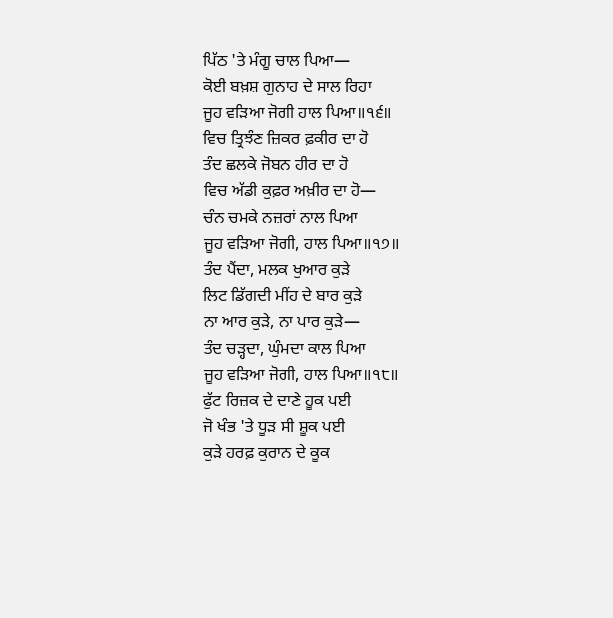ਪਿੱਠ 'ਤੇ ਮੰਗੂ ਚਾਲ ਪਿਆ—
ਕੋਈ ਬਖ਼ਸ਼ ਗੁਨਾਹ ਦੇ ਸਾਲ ਰਿਹਾ
ਜੂਹ ਵੜਿਆ ਜੋਗੀ ਹਾਲ ਪਿਆ॥੧੬॥
ਵਿਚ ਤ੍ਰਿਝੰਣ ਜ਼ਿਕਰ ਫ਼ਕੀਰ ਦਾ ਹੋ
ਤੰਦ ਛਲਕੇ ਜੋਬਨ ਹੀਰ ਦਾ ਹੋ
ਵਿਚ ਅੱਡੀ ਕੁਫ਼ਰ ਅਖ਼ੀਰ ਦਾ ਹੋ—
ਚੰਨ ਚਮਕੇ ਨਜ਼ਰਾਂ ਨਾਲ ਪਿਆ
ਜੂਹ ਵੜਿਆ ਜੋਗੀ, ਹਾਲ ਪਿਆ॥੧੭॥
ਤੰਦ ਪੈਂਦਾ, ਮਲਕ ਖੁਆਰ ਕੁੜੇ
ਲਿਟ ਡਿੱਗਦੀ ਮੀਂਹ ਦੇ ਬਾਰ ਕੁੜੇ
ਨਾ ਆਰ ਕੁੜੇ, ਨਾ ਪਾਰ ਕੁੜੇ—
ਤੰਦ ਚੜ੍ਹਦਾ, ਘੁੰਮਦਾ ਕਾਲ ਪਿਆ
ਜੂਹ ਵੜਿਆ ਜੋਗੀ, ਹਾਲ ਪਿਆ॥੧੮॥
ਫੁੱਟ ਰਿਜ਼ਕ ਦੇ ਦਾਣੇ ਹੂਕ ਪਈ
ਜੋ ਖੰਭ 'ਤੇ ਧੂੜ ਸੀ ਸ਼ੂਕ ਪਈ
ਕੁੜੇ ਹਰਫ਼ ਕੁਰਾਨ ਦੇ ਕੂਕ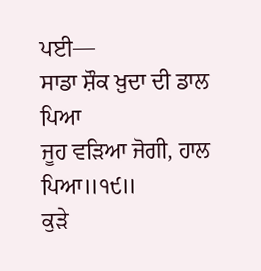ਪਈ—
ਸਾਡਾ ਸ਼ੌਕ ਖ਼ੁਦਾ ਦੀ ਡਾਲ ਪਿਆ
ਜੂਹ ਵੜਿਆ ਜੋਗੀ, ਹਾਲ ਪਿਆ॥੧੯॥
ਕੁੜੇ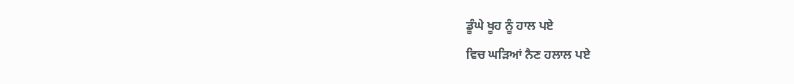ਡੂੰਘੇ ਖੂਹ ਨੂੰ ਹਾਲ ਪਏ
ਵਿਚ ਘੜਿਆਂ ਨੈਣ ਹਲਾਲ ਪਏ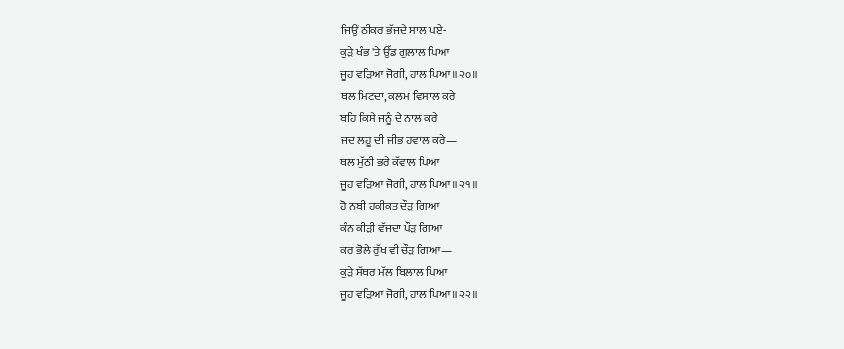ਜਿਉਂ ਠੀਕਰ ਭੱਜਦੇ ਸਾਲ ਪਏ-
ਕੁੜੇ ਖੰਭ 'ਤੇ ਉੱਡ ਗੁਲਾਲ ਪਿਆ
ਜੂਹ ਵੜਿਆ ਜੋਗੀ, ਹਾਲ ਪਿਆ॥੨੦॥
ਥਲ ਮਿਟਦਾ, ਕਲਮ ਵਿਸਾਲ ਕਰੇ
ਬਹਿ ਕਿਸੇ ਜਨੂੰ ਦੇ ਨਾਲ ਕਰੇ
ਜਦ ਲਹੂ ਦੀ ਜੀਭ ਹਵਾਲ ਕਰੇ—
ਥਲ ਮੁੱਠੀ ਭਰੇ ਕੱਵਾਲ ਪਿਆ
ਜੂਹ ਵੜਿਆ ਜੋਗੀ, ਹਾਲ ਪਿਆ॥੨੧॥
ਹੋ ਨਬੀ ਹਕੀਕਤ ਦੌੜ ਗਿਆ
ਕੰਨ ਕੀੜੀ ਵੱਜਦਾ ਪੌੜ ਗਿਆ
ਕਰ ਭੋਲੇ ਰੁੱਖ ਵੀ ਚੌੜ ਗਿਆ—
ਕੁੜੇ ਸੱਥਰ ਮੱਲ ਬਿਲਾਲ ਪਿਆ
ਜੂਹ ਵੜਿਆ ਜੋਗੀ, ਹਾਲ ਪਿਆ॥੨੨॥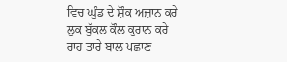ਵਿਚ ਘੁੰਡ ਦੇ ਸ਼ੌਕ ਅਜ਼ਾਨ ਕਰੇ
ਲੁਕ ਬੁੱਕਲ ਕੌਲ ਕੁਰਾਨ ਕਰੇ
ਰਾਹ ਤਾਰੇ ਬਾਲ ਪਛਾਣ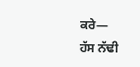ਕਰੇ—
ਹੱਸ ਨੱਢੀ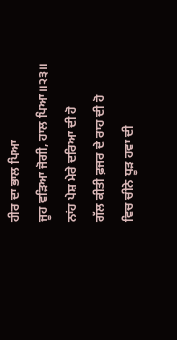ਹੀਰ ਦਾ ਭਾਲ ਪਿਆ
ਜੂਹ ਵੜਿਆ ਜੋਗੀ, ਹਾਲ ਪਿਆ॥੨੩॥
ਨਾਂਹ ਪੇਸ਼ ਮੇਰੇ ਦਰਿਆ ਦੀ ਹੋ
ਗੱਲ ਕੀਤੀ ਫ਼ਜਰ ਦੇ ਰਾਹ ਦੀ ਹੋ
ਵਿਚ ਚੀਨੇ ਧੂੜ ਹਵਾ ਦੀ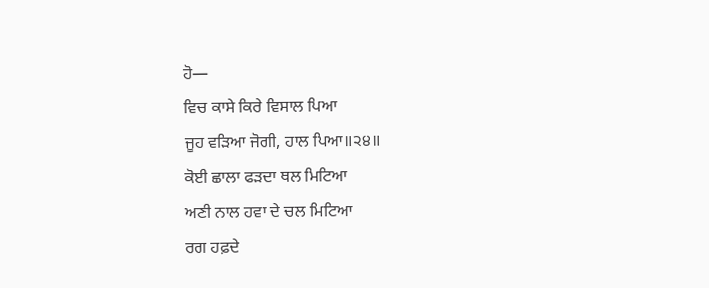ਹੋ—
ਵਿਚ ਕਾਸੇ ਕਿਰੇ ਵਿਸਾਲ ਪਿਆ
ਜੂਹ ਵੜਿਆ ਜੋਗੀ, ਹਾਲ ਪਿਆ॥੨੪॥
ਕੋਈ ਛਾਲਾ ਫੜਦਾ ਥਲ ਮਿਟਿਆ
ਅਣੀ ਨਾਲ ਹਵਾ ਦੇ ਚਲ ਮਿਟਿਆ
ਰਗ ਹਫ਼ਦੇ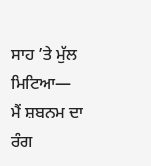ਸਾਹ ’ਤੇ ਮੁੱਲ ਮਿਟਿਆ—
ਮੈਂ ਸ਼ਬਨਮ ਦਾ ਰੰਗ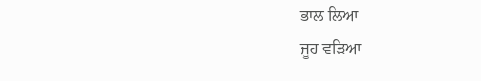ਭਾਲ ਲਿਆ
ਜੂਹ ਵੜਿਆ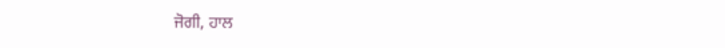ਜੋਗੀ, ਹਾਲ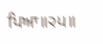ਪਿਆ॥੨੫॥